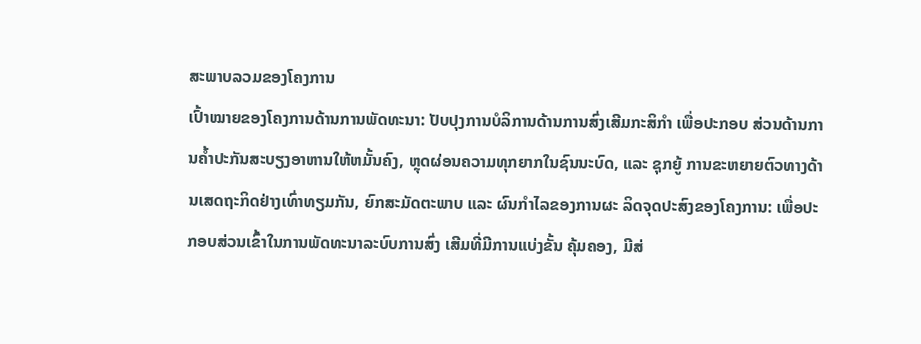ສະພາບລວມຂອງໂຄງການ
ເປົ້າໝາຍຂອງໂຄງການດ້ານການພັດທະນາ: ປັບປຸງການບໍລິການດ້ານການສົ່ງເສີມກະສິກຳ ເພື່ອປະກອບ ສ່ວນດ້ານການຄໍ້າປະກັນສະບຽງອາຫານໃຫ້ຫມັ້ນຄົງ, ຫຼຸດຜ່ອນຄວາມທຸກຍາກໃນຊົນນະບົດ, ແລະ ຊຸກຍູ້ ການຂະຫຍາຍຕົວທາງດ້ານເສດຖະກິດຢ່າງເທົ່າທຽມກັນ, ຍົກສະມັດຕະພາບ ແລະ ຜົນກຳໄລຂອງການຜະ ລິດຈຸດປະສົງຂອງໂຄງການ: ເພື່ອປະກອບສ່ວນເຂົ້າໃນການພັດທະນາລະບົບການສົ່ງ ເສີມທີ່ມີການແບ່ງຂັ້ນ ຄຸ້ມຄອງ, ມີສ່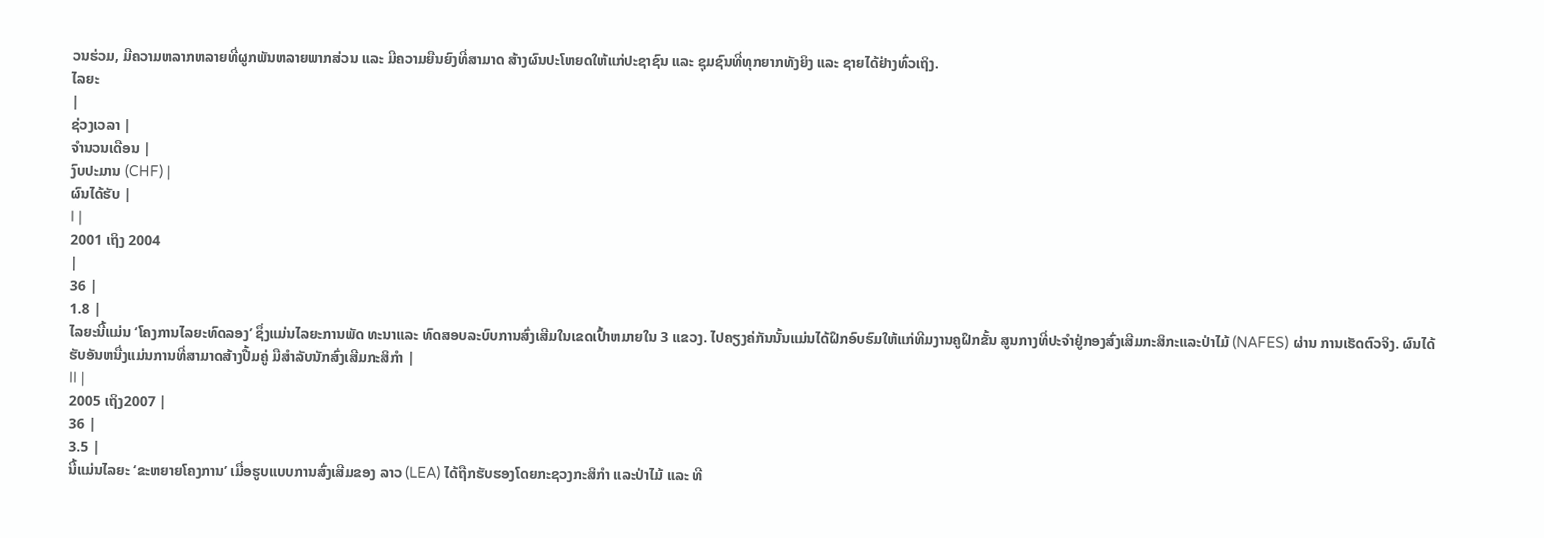ວນຮ່ວມ, ມີຄວາມຫລາກຫລາຍທີ່ຜູກພັນຫລາຍພາກສ່ວນ ແລະ ມີຄວາມຍືນຍົງທີ່ສາມາດ ສ້າງຜົນປະໂຫຍດໃຫ້ແກ່ປະຊາຊົນ ແລະ ຊຸມຊົນທີ່ທຸກຍາກທັງຍິງ ແລະ ຊາຍໄດ້ຢ່າງທົ່ວເຖິງ.
ໄລຍະ
|
ຊ່ວງເວລາ |
ຈຳນວນເດືອນ |
ງົບປະມານ (CHF) |
ຜົນໄດ້ຮັບ |
I |
2001 ເຖິງ 2004
|
36 |
1.8 |
ໄລຍະນີ້ແມ່ນ ‘ໂຄງການໄລຍະທົດລອງ’ ຊຶ່ງແມ່ນໄລຍະການພັດ ທະນາແລະ ທົດສອບລະບົບການສົ່ງເສີມໃນເຂດເປົ້າຫມາຍໃນ 3 ແຂວງ. ໄປຄຽງຄ່ກັນນັ້ນແມ່ນໄດ້ຝຶກອົບຮົມໃຫ້ແກ່ທີມງານຄູຝຶກຂັ້ນ ສູນກາງທີ່ປະຈຳຢູ່ກອງສົ່ງເສີມກະສິກະແລະປ່າໄມ້ (NAFES) ຜ່ານ ການເຮັດຕົວຈິງ. ຜົນໄດ້ຮັບອັນຫນື່ງແມ່ນການທີ່ສາມາດສ້າງປື້ມຄູ່ ມືສຳລັບນັກສົ່ງເສີມກະສິກຳ |
II |
2005 ເຖິງ2007 |
36 |
3.5 |
ນີ້ແມ່ນໄລຍະ ‘ຂະຫຍາຍໂຄງການ’ ເມື່ອຮູບແບບການສົ່ງເສີມຂອງ ລາວ (LEA) ໄດ້ຖືກຮັບຮອງໂດຍກະຊວງກະສິກໍາ ແລະປ່າໄມ້ ແລະ ທີ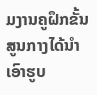ມງານຄູຝຶກຂັ້ນສູນກາງໄດ້ນໍາເອົາຮູບ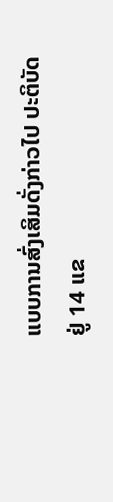ແບບການສົ່ງເສິມດັ່ງກ່າວໄປ ປະຕິບັດຢູ່ 14 ແຂ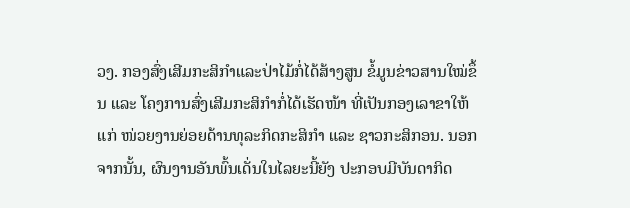ວງ. ກອງສົ່ງເສີມກະສິກໍາແລະປ່າໄມ້ກໍ່ໄດ້ສ້າງສູນ ຂໍ້ມູນຂ່າວສານໃໝ່ຂຶ້ນ ແລະ ໂຄງການສົ່ງເສີມກະສິກໍາກໍ່ໄດ້ເຮັດໜ້າ ທີ່ເປັນກອງເລາຂາໃຫ້ແກ່ ໜ່ວຍງານຍ່ອຍດ້ານທຸລະກິດກະສິກໍາ ແລະ ຊາວກະສິກອນ. ນອກຈາກນັ້ນ, ຜົນງານອັນພົ້ນເດັ່ນໃນໄລຍະນີ້ຍັງ ປະກອບມີບັນດາກິດ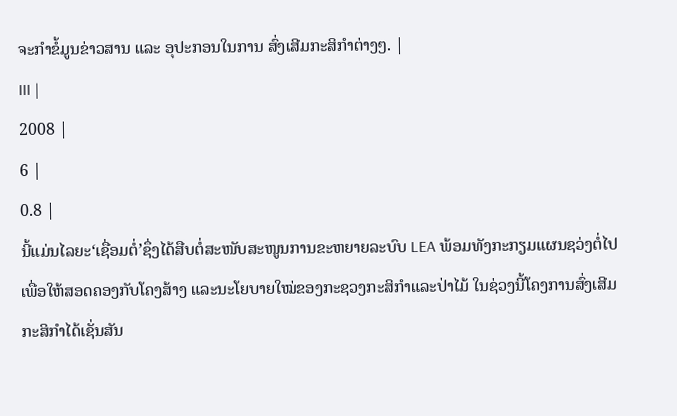ຈະກຳຂໍ້ມູນຂ່າວສານ ແລະ ອຸປະກອນໃນການ ສົ່ງເສີມກະສິກຳຕ່າງໆ. |
III |
2008 |
6 |
0.8 |
ນີ້ແມ່ນໄລຍະ‘ເຊື່ອມຕໍ່’ຊຶ່ງໄດ້ສືບຕໍ່ສະໜັບສະໜູນການຂະຫຍາຍລະບົບ LEA ພ້ອມທັງກະກຽມແຜນຊວ່ງຕໍ່ໄປເພື່ອໃຫ້ສອດຄອງກັບໂຄງສ້າງ ແລະນະໂຍບາຍໃໝ່ຂອງກະຊວງກະສິກໍາແລະປ່າໄມ້ ໃນຊ່ວງນີ້ໂຄງການສົ່ງເສີມກະສິກໍາໄດ້ເຊັ່ນສັນ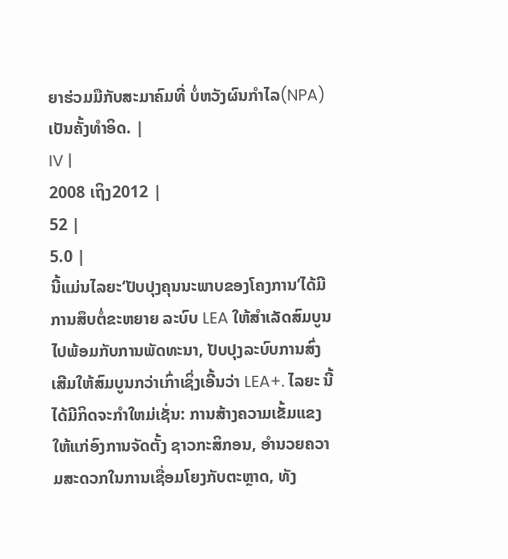ຍາຮ່ວມມືກັບສະມາຄົມທີ່ ບໍ່ຫວັງຜົນກໍາໄລ(NPA)ເປັນຄັ້ງທຳອິດ. |
IV |
2008 ເຖິງ2012 |
52 |
5.0 |
ນີ້ແມ່ນໄລຍະ‘ປັບປຸງຄຸນນະພາບຂອງໂຄງການ’ໄດ້ມີການສຶບຕໍ່ຂະຫຍາຍ ລະບົບ LEA ໃຫ້ສຳເລັດສົມບູນ ໄປພ້ອມກັບການພັດທະນາ, ປັບປຸງລະບົບການສົ່ງເສີມໃຫ້ສົມບູນກວ່າເກົ່າເຊິ່ງເອີ້ນວ່າ LEA+. ໄລຍະ ນີ້ໄດ້ມີກິດຈະກຳໃຫມ່ເຊັ່ນ: ການສ້າງຄວາມເຂັ້ມແຂງໃຫ້ແກ່ອົງການຈັດຕັ້ງ ຊາວກະສິກອນ, ອໍານວຍຄວາມສະດວກໃນການເຊື່ອມໂຍງກັບຕະຫຼາດ, ທັງ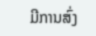ມີການສົ່ງ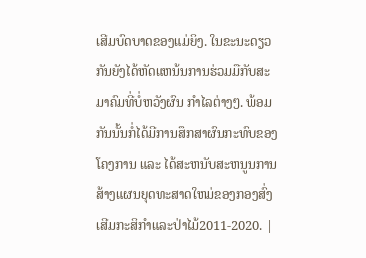ເສີມບົດບາດຂອງແມ່ຍິງ. ໃນຂະນະດຽວກັນຍັງໄດ້ຫັດແຫນ້ນການຮ່ວມມືກັບສະມາຄົມທີ່ບໍ່ຫວັງຜົນ ກໍາໄລຕ່າງໆ. ພ້ອມກັນນັ້ນກໍ່ໄດ້ມີການສຶກສາຜົນກະທົບຂອງໂຄງການ ແລະ ໄດ້ສະຫນັບສະຫນູນການສ້າງແຜນຍຸດທະສາດໃຫມ່ຂອງກອງສົ່ງ ເສີມກະສິກໍາແລະປ່າໄມ້2011-2020. |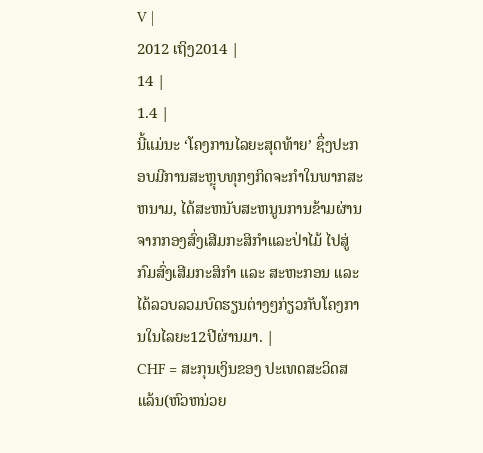V |
2012 ເຖິງ2014 |
14 |
1.4 |
ນີ້ແມ່ນະ ‘ໂຄງການໄລຍະສຸດທ້າຍ’ ຊຶ່ງປະກອບມີການສະຫຼຸບທຸກໆກິດຈະກໍາໃນພາກສະຫນາມ, ໄດ້ສະຫນັບສະຫນູນການຂ້າມຜ່ານຈາກກອງສົ່ງເສີມກະສິກໍາແລະປ່າໄມ້ ໄປສູ່ກົມສົ່ງເສີມກະສິກໍາ ແລະ ສະຫະກອນ ແລະໄດ້ລວບລວມບົດຮຽນຕ່າງໆກ່ຽວກັບໂຄງການໃນໄລຍະ12ປີຜ່ານມາ. |
CHF = ສະກຸນເງິນຂອງ ປະເທດສະວິດສແລ້ນ(ຫົວຫນ່ວຍ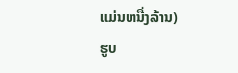ແມ່ນຫນື່ງລ້ານ)
ຮູບ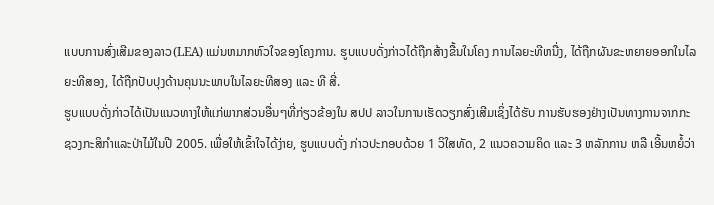ແບບການສົ່ງເສີມຂອງລາວ(LEA) ແມ່ນຫມາກຫົວໃຈຂອງໂຄງການ. ຮູບແບບດັ່ງກ່າວໄດ້ຖືກສ້າງຂື້ນໃນໂຄງ ການໄລຍະທີຫນື່ງ, ໄດ້ຖືກຜັນຂະຫຍາຍອອກໃນໄລຍະທີສອງ, ໄດ້ຖືກປັບປຸງດ້ານຄຸນນະພາບໃນໄລຍະທີສອງ ແລະ ທີ ສີ່.
ຮູບແບບດັ່ງກ່າວໄດ້ເປັນແນວທາງໃຫ້ແກ່ພາກສ່ວນອື່ນໆທີ່ກ່ຽວຂ້ອງໃນ ສປປ ລາວໃນການເຮັດວຽກສົ່ງເສີມເຊິ່ງໄດ້ຮັບ ການຮັບຮອງຢ່າງເປັນທາງການຈາກກະຊວງກະສິກໍາແລະປ່າໄມ້ໃນປີ 2005. ເພື່ອໃຫ້ເຂົ້າໃຈໄດ້ງ່າຍ, ຮູບແບບດັ່ງ ກ່າວປະກອບດ້ວຍ 1 ວິໃສທັດ, 2 ແນວຄວາມຄິດ ແລະ 3 ຫລັກການ ຫລື ເອີ້ນຫຍໍ້ວ່າ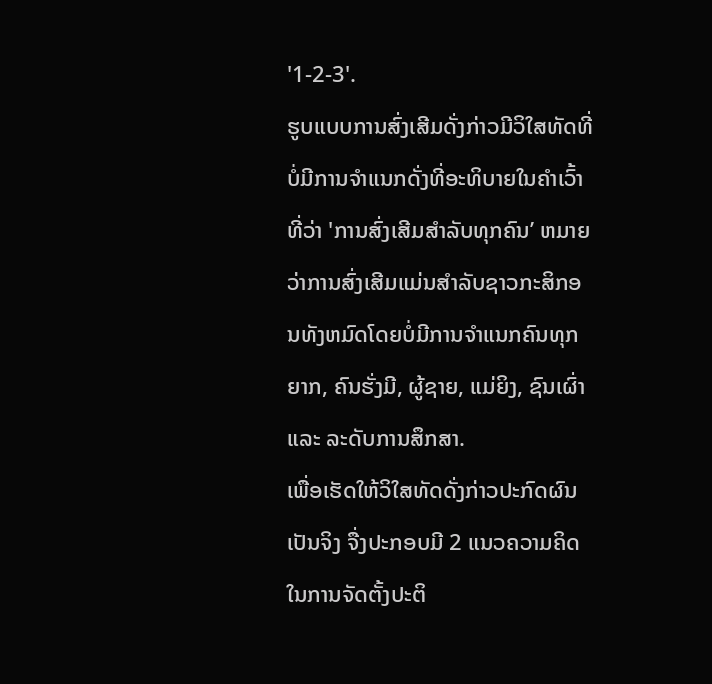'1-2-3'.
ຮູບແບບການສົ່ງເສີມດັ່ງກ່າວມີວິໃສທັດທີ່ບໍ່ມີການຈຳແນກດັ່ງທີ່ອະທິບາຍໃນຄຳເວົ້າທີ່ວ່າ 'ການສົ່ງເສີມສໍາລັບທຸກຄົນ’ ຫມາຍວ່າການສົ່ງເສີມແມ່ນສໍາລັບຊາວກະສິກອນທັງຫມົດໂດຍບໍ່ມີການຈໍາແນກຄົນທຸກຍາກ, ຄົນຮັ່ງມີ, ຜູ້ຊາຍ, ແມ່ຍິງ, ຊົນເຜົ່າ ແລະ ລະດັບການສຶກສາ.
ເພື່ອເຮັດໃຫ້ວິໃສທັດດັ່ງກ່າວປະກົດຜົນເປັນຈິງ ຈື່ງປະກອບມີ 2 ແນວຄວາມຄິດໃນການຈັດຕັ້ງປະຕິ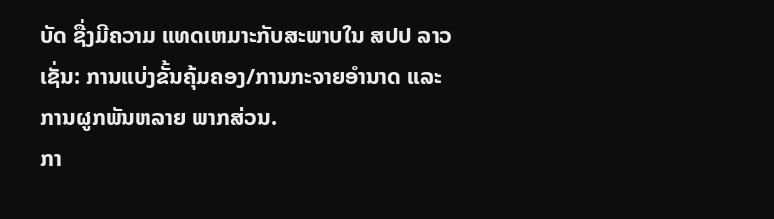ບັດ ຊື່ງມີຄວາມ ແທດເຫມາະກັບສະພາບໃນ ສປປ ລາວເຊັ່ນ: ການແບ່ງຂັ້ນຄຸ້ມຄອງ/ການກະຈາຍອຳນາດ ແລະ ການຜູກພັນຫລາຍ ພາກສ່ວນ.
ກາ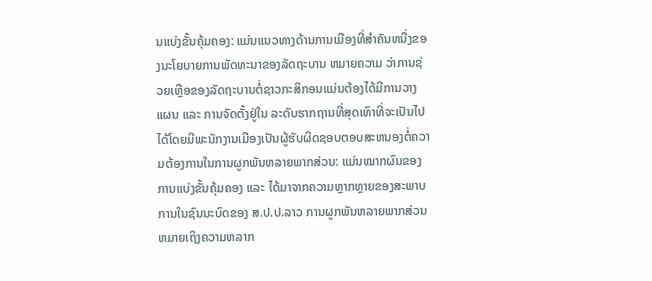ນແບ່ງຂັ້ນຄຸ້ມຄອງ: ແມ່ນແນວທາງດ້ານການເມືອງທີ່ສໍາຄັນຫນື່ງຂອງນະໂຍບາຍການພັດທະນາຂອງລັດຖະບານ ຫມາຍຄວາມ ວ່າການຊ່ວຍເຫຼືອຂອງລັດຖະບານຕໍ່ຊາວກະສິກອນແມ່ນຕ້ອງໄດ້ມີການວາງແຜນ ແລະ ການຈັດຕັ້ງຢູ່ໃນ ລະດັບຮາກຖານທີ່ສຸດເທົາທີ່ຈະເປັນໄປໄດ້ໂດຍມີພະນັກງານເມືອງເປັນຜູ້ຮັບຜິດຊອບຕອບສະຫນອງຕໍ່ຄວາມຕ້ອງການໃນການຜູກພັນຫລາຍພາກສ່ວນ: ແມ່ນໝາກຜົນຂອງການແບ່ງຂັ້ນຄຸ້ມຄອງ ແລະ ໄດ້ມາຈາກຄວາມຫຼາກຫຼາຍຂອງສະພາບ ການໃນຊົນນະບົດຂອງ ສ.ປ.ປ.ລາວ ການຜູກພັນຫລາຍພາກສ່ວນ ຫມາຍເຖິງຄວາມຫລາກ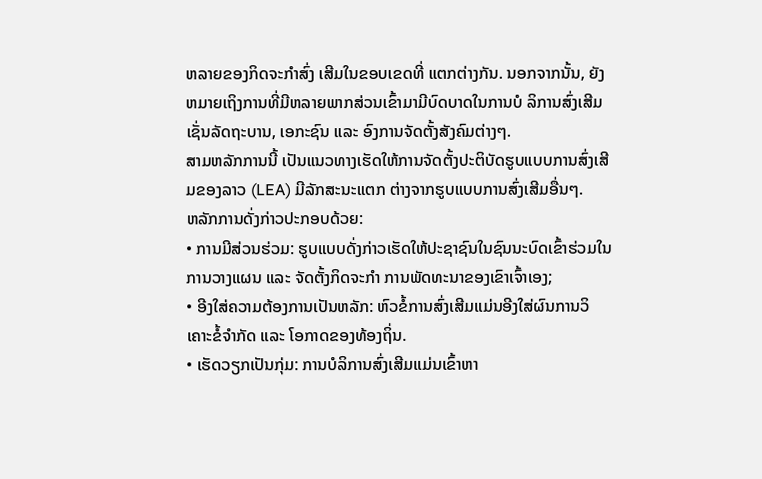ຫລາຍຂອງກິດຈະກຳສົ່ງ ເສີມໃນຂອບເຂດທີ່ ແຕກຕ່າງກັນ. ນອກຈາກນັ້ນ, ຍັງຫມາຍເຖິງການທີ່ມີຫລາຍພາກສ່ວນເຂົ້າມາມີບົດບາດໃນການບໍ ລິການສົ່ງເສີມເຊັ່ນລັດຖະບານ, ເອກະຊົນ ແລະ ອົງການຈັດຕັ້ງສັງຄົມຕ່າງໆ.
ສາມຫລັກການນີ້ ເປັນແນວທາງເຮັດໃຫ້ການຈັດຕັ້ງປະຕິບັດຮູບແບບການສົ່ງເສີມຂອງລາວ (LEA) ມີລັກສະນະແຕກ ຕ່າງຈາກຮູບແບບການສົ່ງເສີມອື່ນໆ.
ຫລັກການດັ່ງກ່າວປະກອບດ້ວຍ:
• ການມີສ່ວນຮ່ວມ: ຮູບແບບດັ່ງກ່າວເຮັດໃຫ້ປະຊາຊົນໃນຊົນນະບົດເຂົ້າຮ່ວມໃນການວາງແຜນ ແລະ ຈັດຕັ້ງກິດຈະກໍາ ການພັດທະນາຂອງເຂົາເຈົ້າເອງ;
• ອີງໃສ່ຄວາມຕ້ອງການເປັນຫລັກ: ຫົວຂໍ້ການສົ່ງເສີມແມ່ນອີງໃສ່ຜົນການວິເຄາະຂໍ້ຈຳກັດ ແລະ ໂອກາດຂອງທ້ອງຖິ່ນ.
• ເຮັດວຽກເປັນກຸ່ມ: ການບໍລິການສົ່ງເສີມແມ່ນເຂົ້າຫາ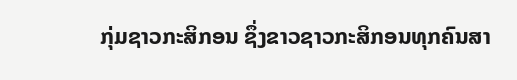ກຸ່ມຊາວກະສິກອນ ຊຶ່ງຂາວຊາວກະສິກອນທຸກຄົນສາ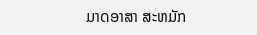ມາດອາສາ ສະຫມັກ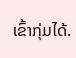ເຂົ້າກຸ່ມໄດ້.